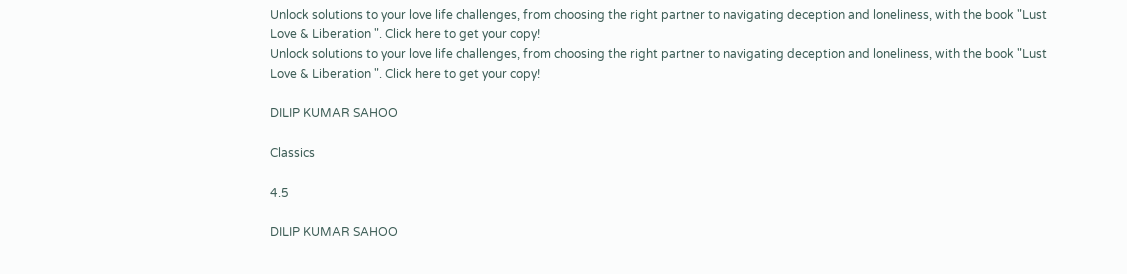Unlock solutions to your love life challenges, from choosing the right partner to navigating deception and loneliness, with the book "Lust Love & Liberation ". Click here to get your copy!
Unlock solutions to your love life challenges, from choosing the right partner to navigating deception and loneliness, with the book "Lust Love & Liberation ". Click here to get your copy!

DILIP KUMAR SAHOO

Classics

4.5

DILIP KUMAR SAHOO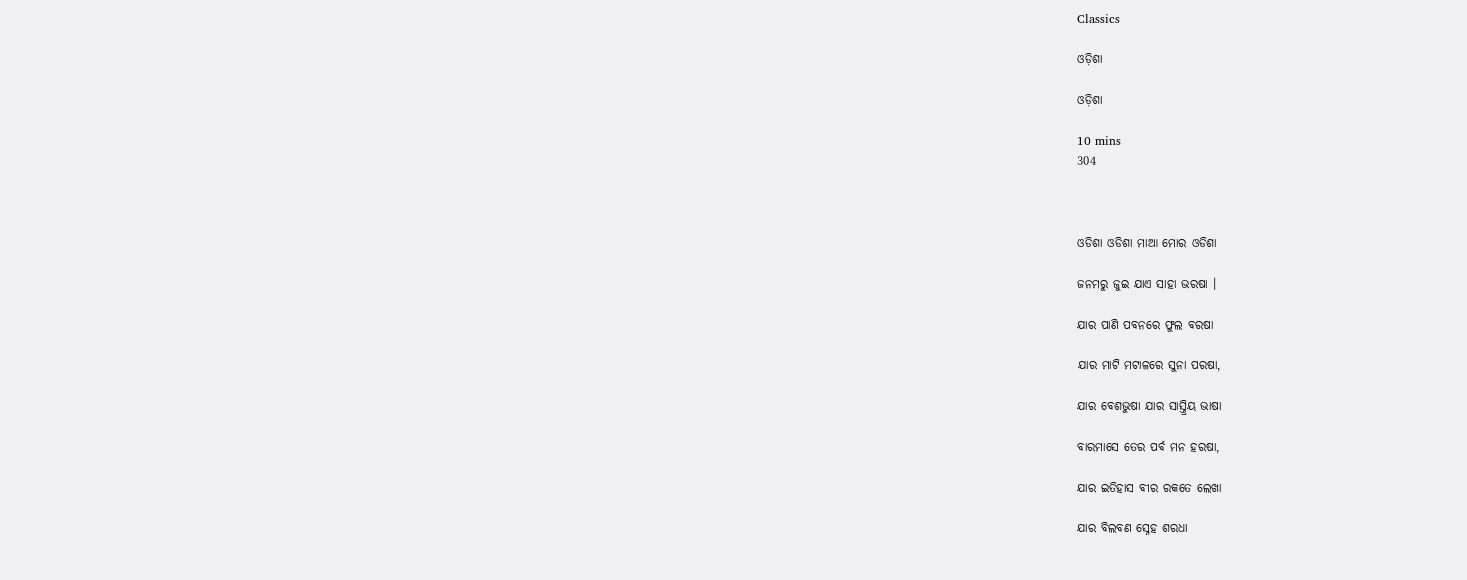Classics

ଓଡ଼ିଶା

ଓଡ଼ିଶା

10 mins
304



ଓଡିଶା ଓଡିଶା ମାଆ ମୋର ଓଡିଶା

ଜନମରୁ ଜୁଇ ଯାଏ ସାହା ଭରଷା ।

ଯାର ପାଣି ପବନରେ ଫୁଲ ବରଷା

ଯାର ମାଟି ମଟାଳରେ ସୁନା ପରଷା,

ଯାର ବେଶଭୁଷା ଯାର ସାସ୍ତ୍ରିୟ ଭାଷା

ବାରମାସେ ତେର ପର୍ବ ମନ ହରଷା,

ଯାର ଇତିହାସ ବୀର ରକତେ ଲେଖା

ଯାର ବିଲବଣ ସ୍ନେହ ଶରଧା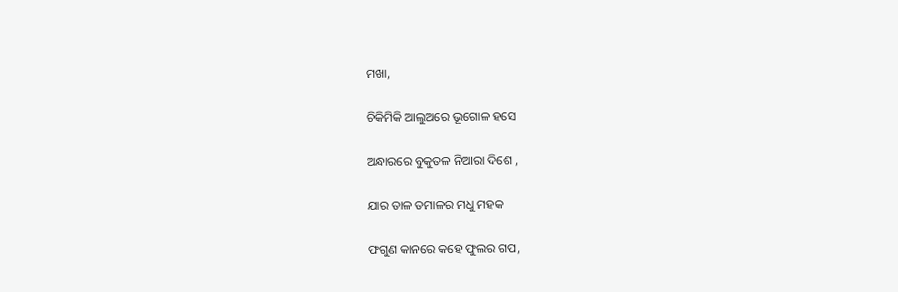ମଖା,

ଚିକିମିକି ଆଲୁଅରେ ଭୂଗୋଳ ହସେ

ଅନ୍ଧାରରେ ବୁକୁତଳ ନିଆରା ଦିଶେ ,

ଯାର ତାଳ ତମାଳର ମଧୁ ମହକ

ଫଗୁଣ କାନରେ କହେ ଫୁଲର ଗପ,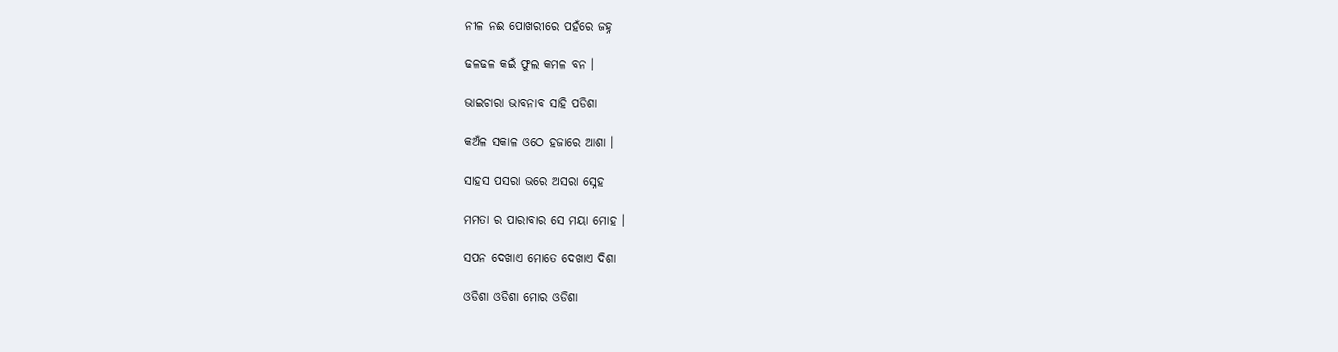ନୀଳ ନଈ ପୋଖରୀରେ ପହଁରେ ଜହ୍ନ

ଢଳଢଳ କଇଁ ଫୁଲ କମଳ ବନ ।

ଭାଇଚାରା ଭାବନାବ ସାହି ପଡିଶା

କଅଁଳ ସକାଳ ଓଠେ ହଜାରେ ଆଶା ।

ସାହସ ପସରା ଭରେ ଅସରା ସ୍ନେହ

ମମତା ର ପାରାବାର ସେ ମୟା ମୋହ ।

ସପନ ଦେଖାଏ ମୋତେ ଦେଖାଏ ଦିଶା

ଓଡିଶା ଓଡିଶା ମୋର ଓଡିଶା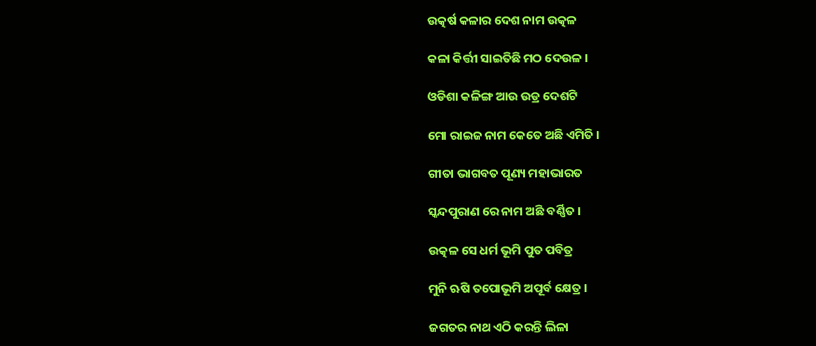ଉତ୍କର୍ଷ କଳାର ଦେଶ ନାମ ଉତ୍କଳ

କଳା କିର୍ତ୍ତୀ ସାଇତିଛି ମଠ ଦେଉଳ ।

ଓଡିଶା କଳିଙ୍ଗ ଆଉ ଉଡ୍ର ଦେଶଟି

ମୋ ରାଇଜ ନାମ କେତେ ଅଛି ଏମିତି ।

ଗୀତା ଭାଗବତ ପୂଣ୍ୟ ମହାଭାରତ

ସ୍କନ୍ଦପୁରାଣ ରେ ନାମ ଅଛି ବର୍ଣ୍ଣିତ ।

ଉତ୍କଳ ସେ ଧର୍ମ ଭୂମି ପୁତ ପବିତ୍ର

ମୁନି ଋଷି ତପୋଭୂମି ଅପୂର୍ବ କ୍ଷେତ୍ର ।

ଜଗତର ନାଥ ଏଠି କରନ୍ତି ଲିଳା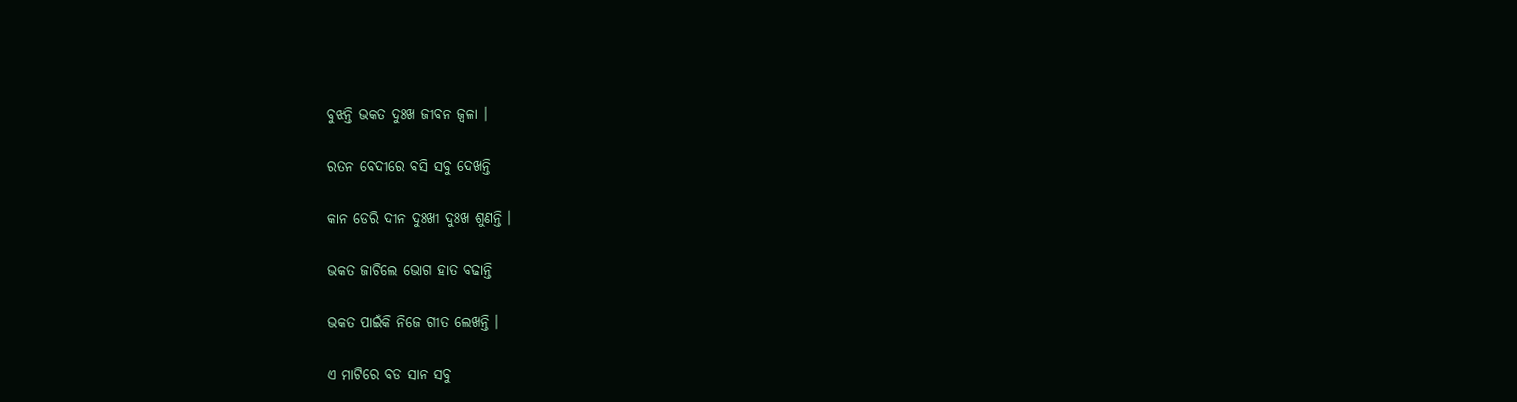ବୁଝନ୍ତି ଭକତ ଦୁଃଖ ଜୀବନ ଜ୍ବଳା ।

ରତନ ବେଦୀରେ ବସି ସବୁ ଦେଖନ୍ତି

କାନ ଡେରି ଦୀନ ଦୁଃଖୀ ଦୁଃଖ ଶୁଣନ୍ତି ।

ଭକତ ଜାଚିଲେ ଭୋଗ ହାତ ବଢାନ୍ତି

ଭକତ ପାଇଁକି ନିଜେ ଗୀତ ଲେଖନ୍ତି ।

ଏ ମାଟିରେ ବଡ ସାନ ସବୁ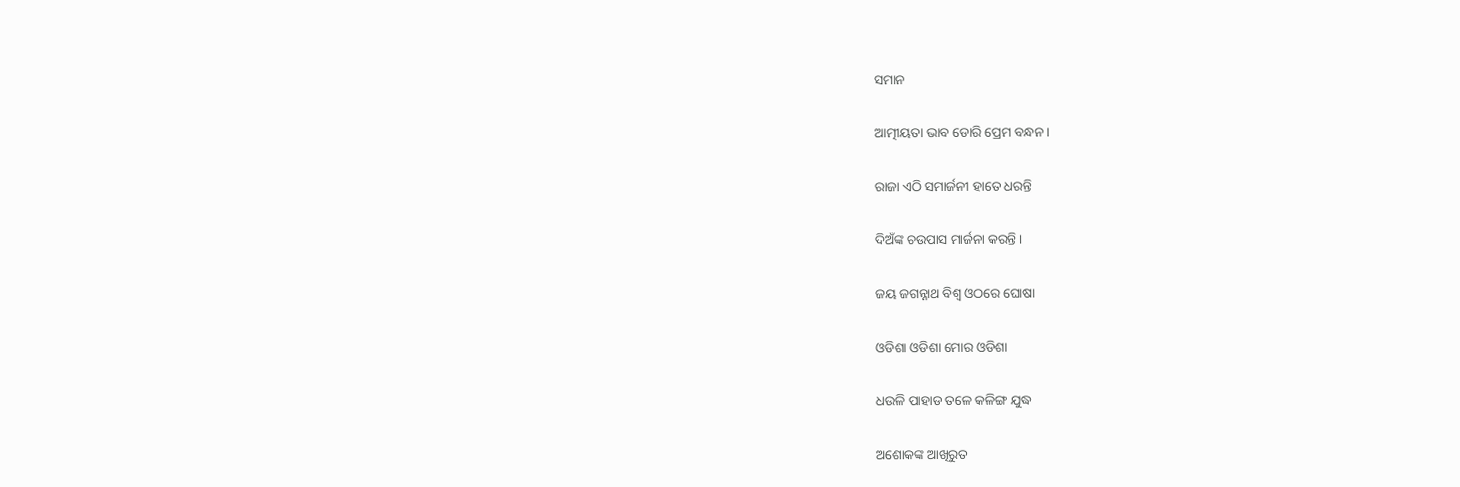ସମାନ

ଆତ୍ମୀୟତା ଭାବ ଡୋରି ପ୍ରେମ ବନ୍ଧନ ।

ରାଜା ଏଠି ସମାର୍ଜନୀ ହାତେ ଧରନ୍ତି

ଦିଅଁଙ୍କ ଚଉପାସ ମାର୍ଜନା କରନ୍ତି ।

ଜୟ ଜଗନ୍ନାଥ ବିଶ୍ବ ଓଠରେ ଘୋଷା

ଓଡିଶା ଓଡିଶା ମୋର ଓଡିଶା

ଧଉଳି ପାହାଡ ତଳେ କଳିଙ୍ଗ ଯୁଦ୍ଧ

ଅଶୋକଙ୍କ ଆଖିରୁତ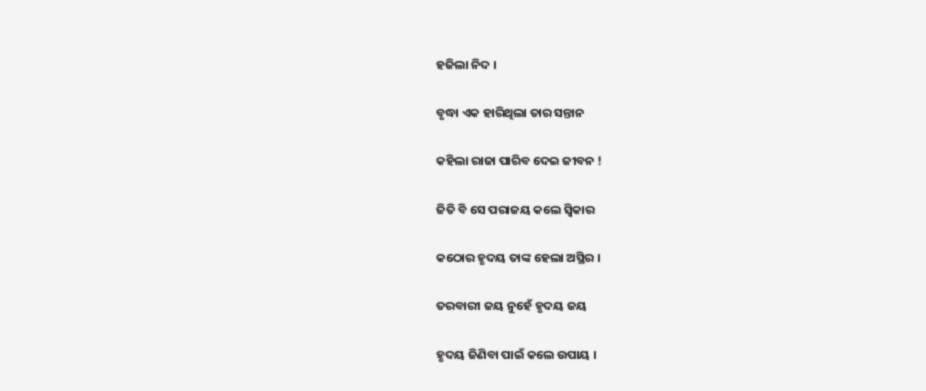ହଜିଲା ନିଦ ।

ବୃଦ୍ଧା ଏକ ହାରିଥିଲା ତାର ସନ୍ତାନ

କହିଲା ରାଜା ପାରିବ ଦେଇ ଜୀବନ !

ଜିତି ବି ସେ ପରାଜୟ କଲେ ସ୍ବିକାର

କଠୋର ହୃଦୟ ତାଙ୍କ ହେଲା ଅସ୍ଥିର ।

ତରବାରୀ ଜୟ ନୁହେଁ ହୃଦୟ ଜୟ

ହୃଦୟ ଜିଣିବା ପାଇଁ କଲେ ଉପାୟ ।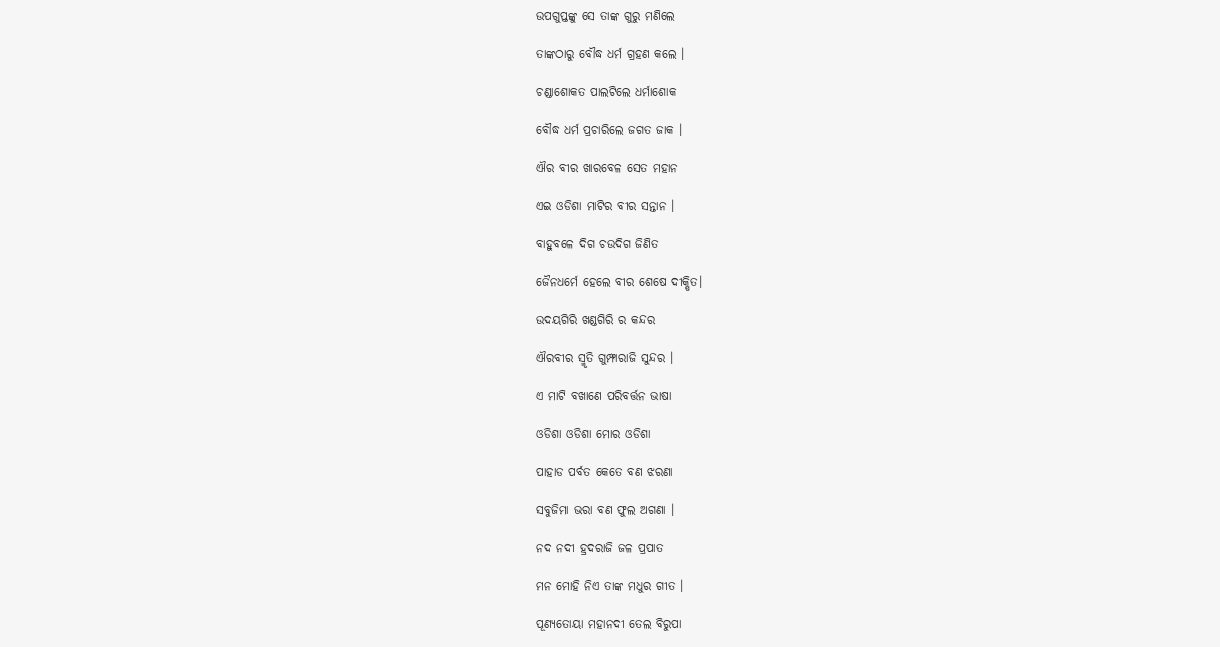ଉପଗୁପ୍ତଙ୍କୁ ସେ ତାଙ୍କ ଗୁରୁ ମଣିଲେ

ତାଙ୍କଠାରୁ ବୌଦ୍ଧ ଧର୍ମ ଗ୍ରହଣ କଲେ ।

ଚଣ୍ଡାଶୋକତ ପାଲଟିଲେ ଧର୍ମାଶୋକ

ବୌଦ୍ଧ ଧର୍ମ ପ୍ରଚାରିଲେ ଜଗତ ଜାକ ।

ଐର ବୀର ଖାରବେଳ ସେତ ମହାନ

ଏଇ ଓଡିଶା ମାଟିର ବୀର ସନ୍ତାନ ।

ବାହୁବଳେ ଦିଗ ଚଉଦିଗ ଜିଣିତ

ଜୈନଧର୍ମେ ହେଲେ ବୀର ଶେଷେ ଦୀକ୍ଷିତ।

ଉଦୟଗିରି ଖଣ୍ଡଗିରି ର କନ୍ଦର

ଐରବୀର ସ୍ମୃତି ଗୁମ୍ଫାରାଜି ସୁନ୍ଦର ।

ଏ ମାଟି ବଖାଣେ ପରିବର୍ତ୍ତନ ଭାଷା

ଓଡିଶା ଓଡିଶା ମୋର ଓଡିଶା

ପାହାଡ ପର୍ବତ କେତେ ବଣ ଝରଣା

ସବୁଜିମା ଭରା ବଣ ଫୁଲ ଅଗଣା ।

ନଦ ନଦୀ ହ୍ରଦରାଜି ଜଳ ପ୍ରପାତ

ମନ ମୋହି ନିଏ ତାଙ୍କ ମଧୁର ଗୀତ ।

ପୂଣ୍ୟତୋୟା ମହାନଦୀ ତେଲ ବିରୁପା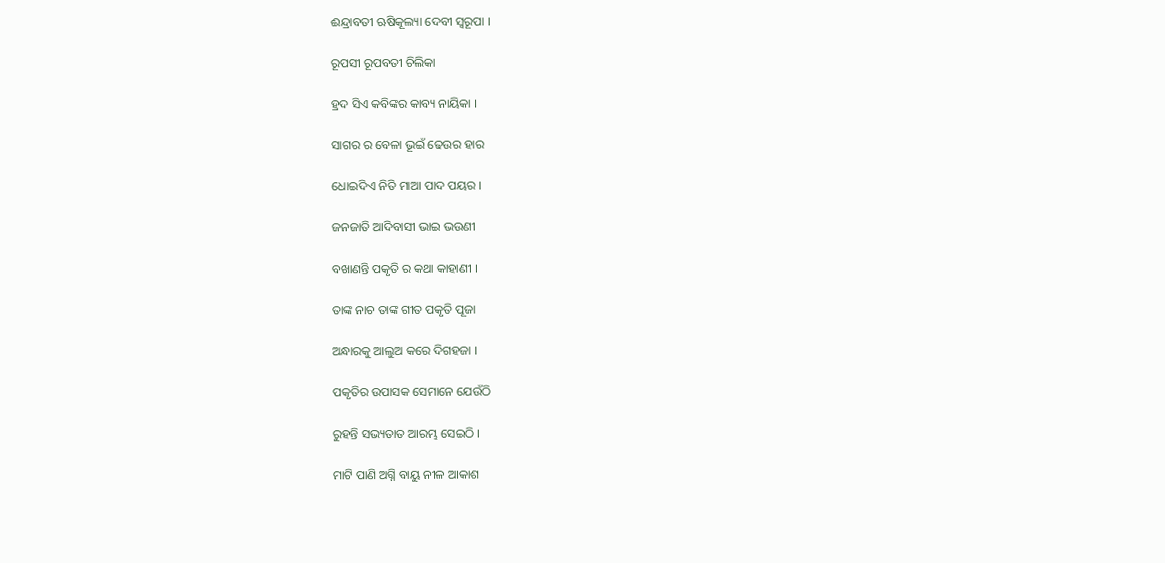ଈନ୍ଦ୍ରାବତୀ ଋଷିକୂଲ୍ୟା ଦେବୀ ସ୍ବରୂପା ।

ରୂପସୀ ରୂପବତୀ ଚିଲିକା

ହ୍ରଦ ସିଏ କବିଙ୍କର କାବ୍ୟ ନାୟିକା ।

ସାଗର ର ବେଳା ଭୂଇଁ ଢେଉର ହାର

ଧୋଇଦିଏ ନିତି ମାଆ ପାଦ ପୟର ।

ଜନଜାତି ଆଦିବାସୀ ଭାଇ ଭଉଣୀ

ବଖାଣନ୍ତି ପକୃତି ର କଥା କାହାଣୀ ।

ତାଙ୍କ ନାଚ ତାଙ୍କ ଗୀତ ପକୃତି ପୂଜା

ଅନ୍ଧାରକୁ ଆଲୁଅ କରେ ଦିଗହଜା ।

ପକୃତିର ଉପାସକ ସେମାନେ ଯେଉଁଠି

ରୁହନ୍ତି ସଭ୍ୟତାତ ଆରମ୍ଭ ସେଇଠି ।

ମାଟି ପାଣି ଅଗ୍ନି ବାୟୁ ନୀଳ ଆକାଶ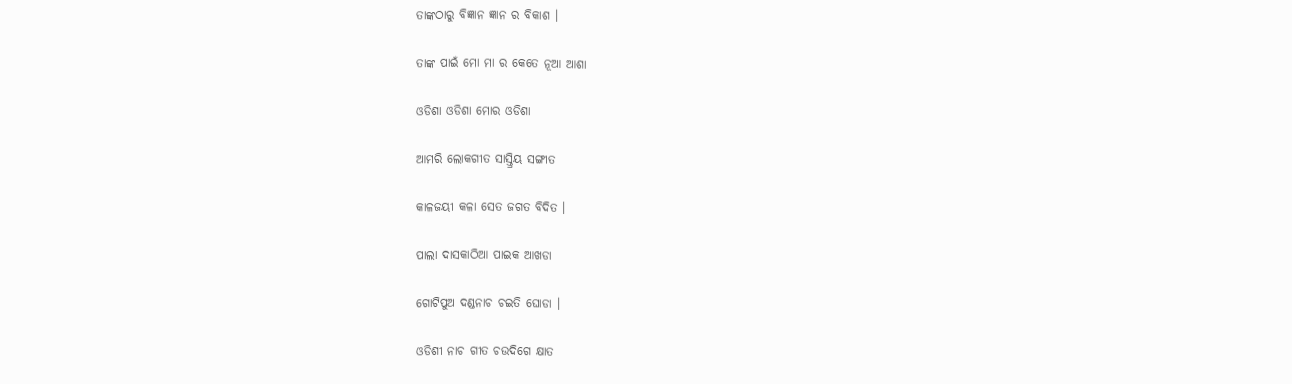ତାଙ୍କଠାରୁ ବିଜ୍ଞାନ ଜ୍ଞାନ ର ବିକାଶ ।

ତାଙ୍କ ପାଇଁ ମୋ ମା ର କେତେ ନୂଆ ଆଶା

ଓଡିଶା ଓଡିଶା ମୋର ଓଡିଶା

ଆମରି ଲୋକଗୀତ ସାସ୍ତ୍ରିୟ ସଙ୍ଗୀତ

କାଳଜୟୀ କଳା ସେତ ଜଗତ ବିଦିତ ।

ପାଲା ଦାସକାଠିଆ ପାଇକ ଆଖଡା

ଗୋଟିପୁଅ ଦଣ୍ଡନାଚ ଚଇତି ଘୋଡା ।

ଓଡିଶୀ ନାଚ ଗୀତ ଚଉଦିଗେ କ୍ଷାତ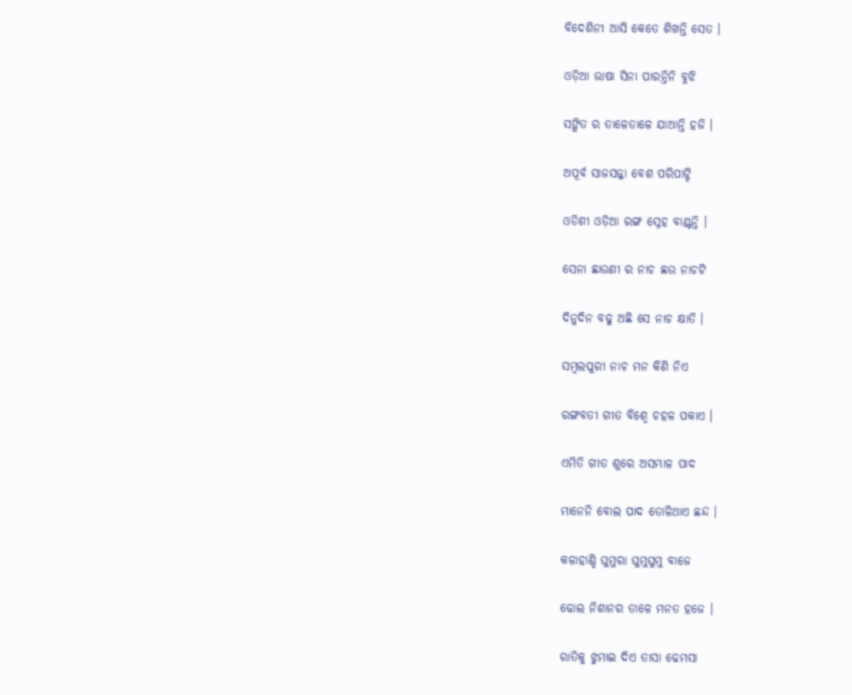ବିଦେଶିନୀ ଆସି କେତେ ଶିଖନ୍ତି ସେତ ।

ଓଡ଼ିଆ ଭାଷା ସିନା ପାରନ୍ତିନି ବୁଝି

ସଙ୍ଗିତ ର ତାଳେତାଳେ ଯାଆନ୍ତି ହଜି ।

ଅପୂର୍ବ ସାଜସଜ୍ଜା ବେଶ ପରିପାଟ୍ଟି

ଓଡିଶୀ ଓଡ଼ିଆ ରଙ୍ଗ ସ୍ନେହ ବାଣ୍ଟନ୍ତି ।

ସେନା ଛାଉଣୀ ର ନାଚ ଛଉ ନାଚଟି

ଦିନୁଦିନ ବଢୁ ଅଛି ସେ ନାଚ କ୍ଷାତି ।

ସମ୍ବଲପୁରୀ ନାଚ ମନ କିଣି ନିଏ

ରଙ୍ଗବତୀ ଗୀତ ବିଶ୍ବେ ଚହଳ ପକାଏ ।

ଏମିତି ଗୀତ ଶୁରେ ଅସମ୍ଭାଳ ପାଦ

ମାନେନି ବୋଲ ପାଦ ତୋଳିଥାଏ ଛନ୍ଦ ।

କଳାହାଣ୍ଡି ଘୁମୁରା ଘୁମୁଘୁମୁ ବାଜେ

ଢୋଲ ନିଶାନର ତାଳେ ମନତ ହଜେ ।

ରାତିକୁ ଝୁମାଇ ଦିଏ ତାସା ଢେମସା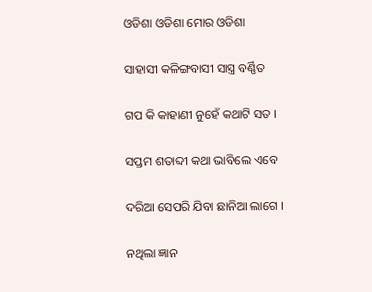ଓଡିଶା ଓଡିଶା ମୋର ଓଡିଶା

ସାହାସୀ କଳିଙ୍ଗବାସୀ ସାସ୍ତ୍ର ବର୍ଣ୍ଣିତ

ଗପ କି କାହାଣୀ ନୁହେଁ କଥାଟି ସତ ।

ସପ୍ତମ ଶତାବ୍ଦୀ କଥା ଭାବିଲେ ଏବେ

ଦରିଆ ସେପରି ଯିବା ଛାନିଆ ଲାଗେ ।

ନଥିଲା ଜ୍ଞାନ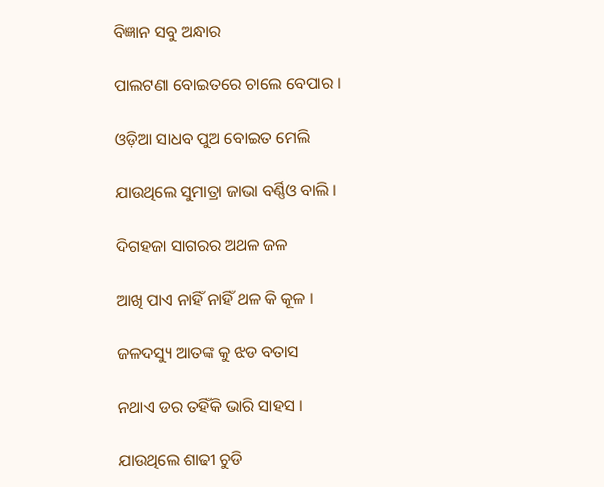ବିଜ୍ଞାନ ସବୁ ଅନ୍ଧାର

ପାଲଟଣା ବୋଇତରେ ଚାଲେ ବେପାର ।

ଓଡ଼ିଆ ସାଧବ ପୁଅ ବୋଇତ ମେଲି

ଯାଉଥିଲେ ସୁମାତ୍ରା ଜାଭା ବର୍ଣ୍ଣିଓ ବାଲି ।

ଦିଗହଜା ସାଗରର ଅଥଳ ଜଳ

ଆଖି ପାଏ ନାହିଁ ନାହିଁ ଥଳ କି କୂଳ ।

ଜଳଦସ୍ୟୁ ଆତଙ୍କ କୁ ଝଡ ବତାସ

ନଥାଏ ଡର ତହିଁକି ଭାରି ସାହସ ।

ଯାଉଥିଲେ ଶାଢୀ ଚୁଡି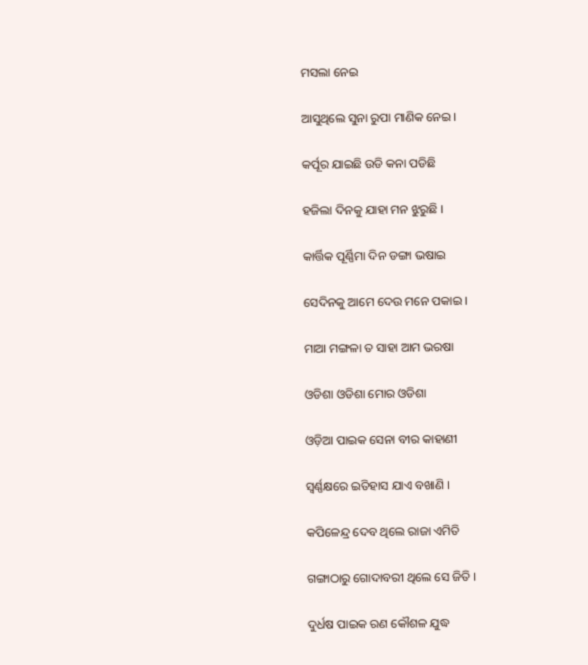ମସଲା ନେଇ

ଆସୁଥିଲେ ସୁନା ରୁପା ମାଣିକ ନେଇ ।

କର୍ପୂର ଯାଇଛି ଉଡି କନା ପଡିଛି

ହଜିଲା ଦିନକୁ ଯାହା ମନ ଝୁରୁଛି ।

କାର୍ତ୍ତିକ ପୂର୍ଣ୍ଣିମା ଦିନ ଡଙ୍ଗା ଭଷାଇ

ସେଦିନକୁ ଆମେ ଦେଉ ମନେ ପକାଇ ।

ମାଆ ମଙ୍ଗଳା ତ ସାହା ଆମ ଭରଷା

ଓଡିଶା ଓଡିଶା ମୋର ଓଡିଶା

ଓଡ଼ିଆ ପାଇକ ସେନା ବୀର କାହାଣୀ

ସ୍ଵର୍ଣ୍ଣକ୍ଷରେ ଇତିହାସ ଯାଏ ବଖାଣି ।

କପିଳେନ୍ଦ୍ର ଦେବ ଥିଲେ ରାଜା ଏମିତି

ଗଙ୍ଗାଠାରୁ ଗୋଦାବରୀ ଥିଲେ ସେ ଜିତି ।

ଦୁର୍ଧଷ ପାଇକ ରଣ କୌଶଳ ଯୁଦ୍ଧ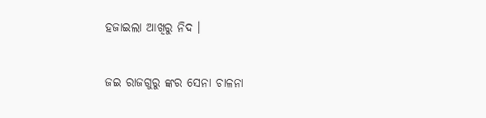ହଜାଇଲା ଆଖିରୁ ନିଦ ।

ଜଇ ରାଜଗୁରୁ ଙ୍କର ସେନା ଚାଳନା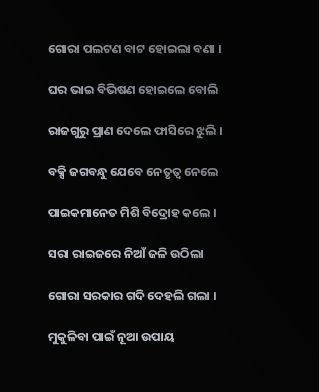ଗୋରା ପଲଟଣ ବାଟ ହୋଇଲା ବଣା ।

ଘର ଭାଇ ବିଭିଷଣ ହୋଇଲେ ବୋଲି

ରାଜଗୁରୁ ପ୍ରାଣ ଦେଲେ ଫାସିରେ ଝୁଲି ।

ବକ୍ସି ଜଗବନ୍ଧୁ ଯେବେ ନେତୃତ୍ୱ ନେଲେ

ପାଇକମାନେତ ମିଶି ବିଦ୍ରୋହ କଲେ ।

ସରା ରାଇଜରେ ନିଆଁ ଜଳି ଉଠିଲା

ଗୋରା ସରକାର ଗଦି ଦେହଲି ଗଲା ।

ମୁକୁଳିବା ପାଇଁ ନୂଆ ଉପାୟ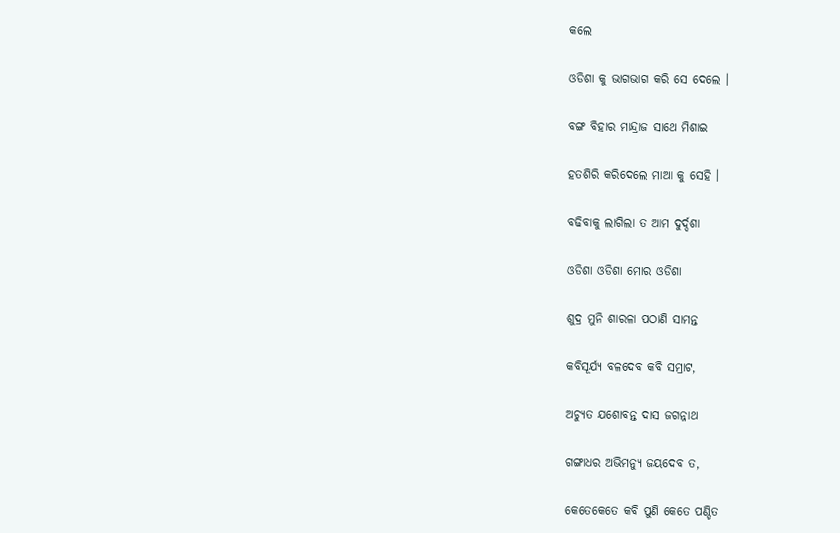କଲେ

ଓଡିଶା କୁ ଭାଗଭାଗ କରି ସେ ଦେଲେ ।

ବଙ୍ଗ ବିହାର ମାନ୍ଦ୍ରାଜ ସାଥେ ମିଶାଇ

ହତଶିରି କରିଦେଲେ ମାଆ କୁ ସେହି ।

ବଢିବାକୁ ଲାଗିଲା ତ ଆମ ଦୁର୍ଦ୍ଦଶା

ଓଡିଶା ଓଡିଶା ମୋର ଓଡିଶା

ଶୁଦ୍ର ମୁନି ଶାରଳା ପଠାଣି ସାମନ୍ତ

କବିସୂର୍ଯ୍ୟ ବଳଦେବ କବି ସମ୍ରାଟ,

ଅଚ୍ୟୁତ ଯଶୋବନ୍ତ ଦାସ ଜଗନ୍ନାଥ

ଗଙ୍ଗାଧର ଅଭିମନ୍ୟୁ ଜୟଦେବ ତ,

କେତେକେତେ କବି ପୁଣି କେତେ ପଣ୍ଡିତ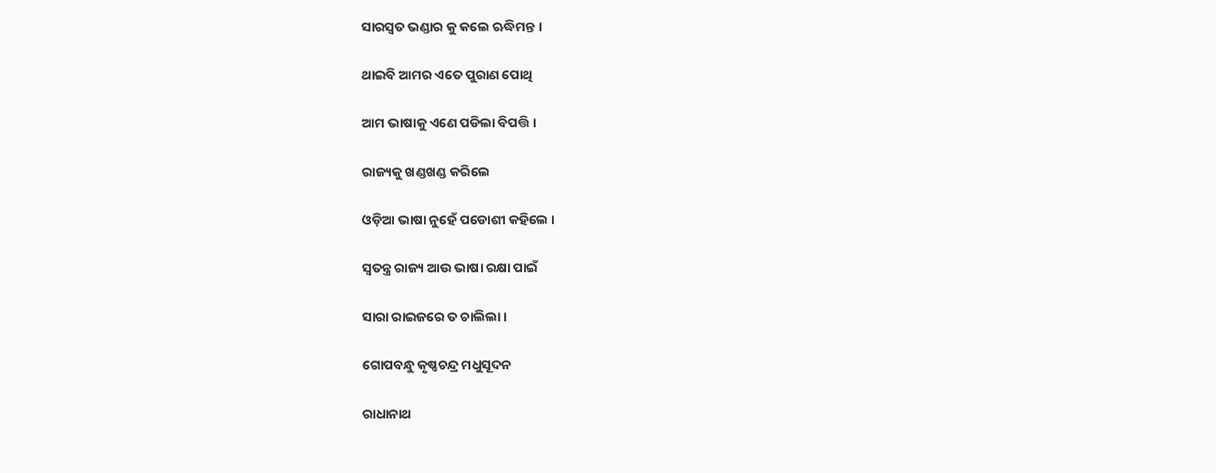ସାରସ୍ୱତ ଭଣ୍ଡାର କୁ କଲେ ଋଦ୍ଧିମନ୍ତ ।

ଥାଇବି ଆମର ଏତେ ପୁରାଣ ପୋଥି

ଆମ ଭାଷାକୁ ଏଣେ ପଡିଲା ବିପତ୍ତି ।

ରାଜ୍ୟକୁ ଖଣ୍ଡଖଣ୍ଡ କରିଲେ

ଓଡ଼ିଆ ଭାଷା ନୁହେଁ ପଡୋଶୀ କହିଲେ ।

ସ୍ବତନ୍ତ୍ର ରାଜ୍ୟ ଆଉ ଭାଷା ରକ୍ଷା ପାଇଁ

ସାରା ରାଇଜରେ ତ ଚାଲିଲା ।

ଗୋପବନ୍ଧୁ କୃଷ୍ଣଚନ୍ଦ୍ର ମଧୁସୂଦନ

ରାଧାନାଥ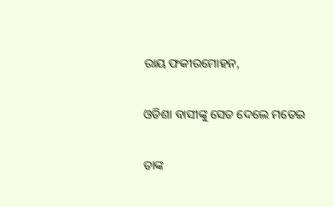ରାୟ ଫକୀରମୋହନ,

ଓଡିଶା ବାସୀଙ୍କୁ ସେତ ଦେଲେ ମତେଇ

ତାଙ୍କ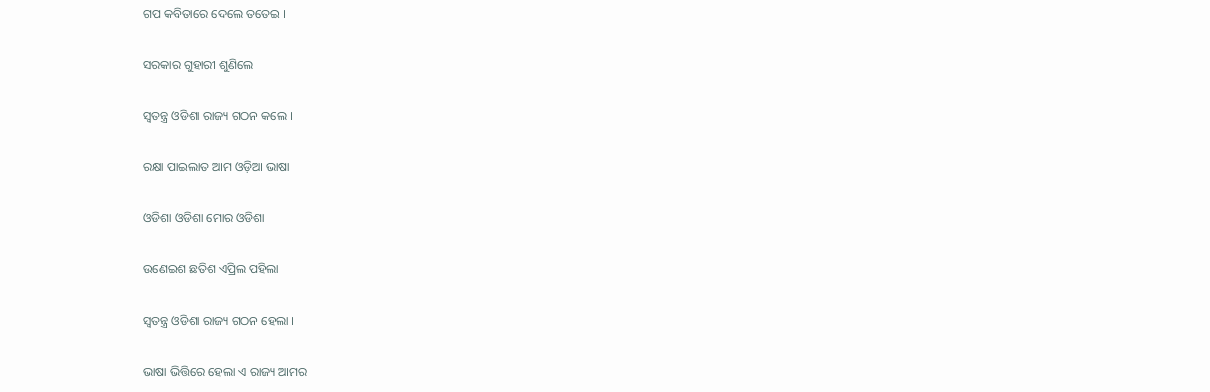ଗପ କବିତାରେ ଦେଲେ ତତେଇ ।

ସରକାର ଗୁହାରୀ ଶୁଣିଲେ

ସ୍ବତନ୍ତ୍ର ଓଡିଶା ରାଜ୍ୟ ଗଠନ କଲେ ।

ରକ୍ଷା ପାଇଲାତ ଆମ ଓଡ଼ିଆ ଭାଷା

ଓଡିଶା ଓଡିଶା ମୋର ଓଡିଶା

ଉଣେଇଶ ଛତିଶ ଏପ୍ରିଲ ପହିଲା

ସ୍ବତନ୍ତ୍ର ଓଡିଶା ରାଜ୍ୟ ଗଠନ ହେଲା ।

ଭାଷା ଭିତ୍ତିରେ ହେଲା ଏ ରାଜ୍ୟ ଆମର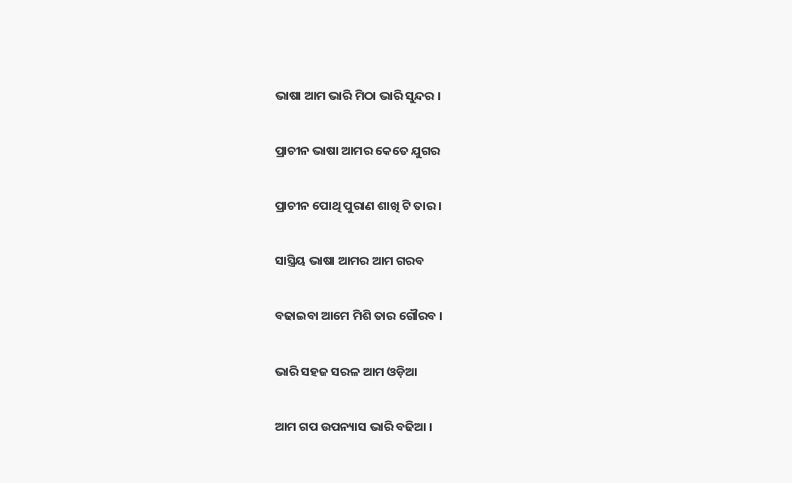ଭାଷା ଆମ ଭାରି ମିଠା ଭାରି ସୁନ୍ଦର ।

ପ୍ରାଚୀନ ଭାଷା ଆମର କେତେ ଯୁଗର

ପ୍ରାଚୀନ ପୋଥି ପୁରାଣ ଶାଖି ଟି ତାର ।

ସାସ୍ତ୍ରିୟ ଭାଷା ଆମର ଆମ ଗରବ

ବଢାଇବା ଆମେ ମିଶି ତାର ଗୌରବ ।

ଭାରି ସହଜ ସରଳ ଆମ ଓଡ଼ିଆ

ଆମ ଗପ ଉପନ୍ୟାସ ଭାରି ବଢିଆ ।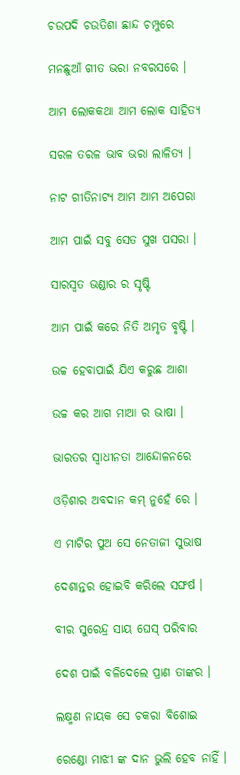ଚଉପଦି ଚଉତିଶା ଛାନ୍ଦ ଚମ୍ପୁରେ

ମନଛୁଆଁ ଗୀତ ଭରା ନବରସରେ ।

ଆମ ଲୋକକଥା ଆମ ଲୋକ ସାହିତ୍ୟ

ସରଳ ତରଳ ଭାବ ଭରା ଲାଳିତ୍ୟ ।

ନାଟ ଗୀତିନାଟ୍ୟ ଆମ ଆମ ଅପେରା

ଆମ ପାଇଁ ସବୁ ସେତ ସୁଖ ପସରା ।

ସାରସ୍ୱତ ଭଣ୍ଡାର ର ସୃଷ୍ଟି

ଆମ ପାଇଁ କରେ ନିତି ଅମୃତ ବୃଷ୍ଟି ।

ଉଚ୍ଚ ହେବାପାଇଁ ଯିଏ କରୁଛ ଆଶା

ଉଚ୍ଚ କର ଆଗ ମାଆ ର ଭାଷା ।

ଭାରତର ସ୍ବାଧୀନତା ଆନ୍ଦୋଳନରେ

ଓଡ଼ିଶାର ଅବଦାନ କମ୍ ନୁହେଁ ରେ ।

ଏ ମାଟିର ପୁଅ ସେ ନେତାଜୀ ସୁଭାଷ

ଦେଶାନ୍ତର ହୋଇବି କରିଲେ ସଙ୍ଘର୍ଷ ।

ବୀର ସୁରେନ୍ଦ୍ର ସାୟ ଘେସ୍ ପରିବାର

ଦେଶ ପାଇଁ ବଳିଦେଲେ ପ୍ରାଣ ତାଙ୍କର ।

ଲକ୍ଷ୍ମଣ ନାୟକ ସେ ଚକରା ବିଶୋଇ

ରେଣ୍ଡୋ ମାଝୀ ଙ୍କ ଦାନ ଭୁଲି ହେବ ନାହିଁ ।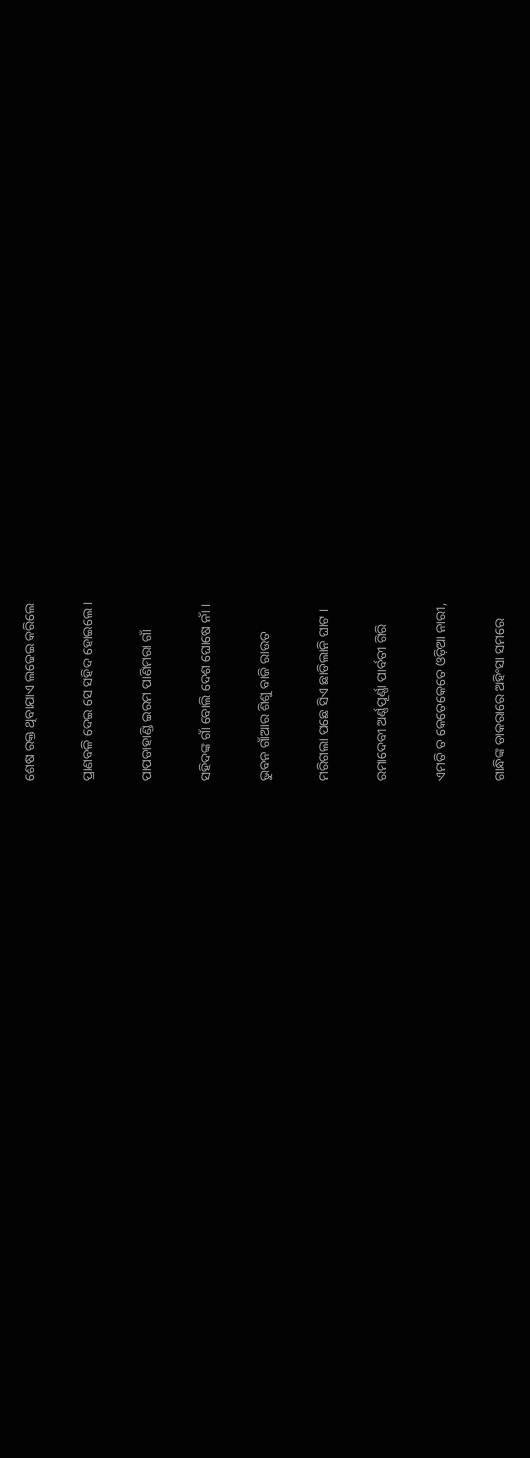ଶେଷ ରକ୍ତ ଥିବାଯାଏ ଲଢେଇ କରିଲେ

ପ୍ରାଣବଳି ଦେଇ ସେ ସହିଦ ହୋଇଲେ ।

ପାପଡାହାଣ୍ଡି ଇରମ ପାଣିମରା ଗାଁ

ସହିଦଙ୍କ ଗାଁ ବୋଲି ଦେଶ ଘୋଷେ ନାଁ ।

ଭୁବନ ଗାଁଆର ଶିଶୁ ବାଜି ରାଉତ

ମରିଗଲା ପଛେ ସିଏ ଛାଡିଲାନି ଘାଟ ।

ରମାଦେବୀ ଅର୍ଣ୍ଣପୂର୍ଣ୍ଣା ପାର୍ବତୀ ଗିରି

ଏମତି ତ କେତେକେତେ ଓଡ଼ିଆ ନାରୀ,

ଗାନ୍ଧିଙ୍କ ଡାକରାରେ ଅହିଂସା ସମରେ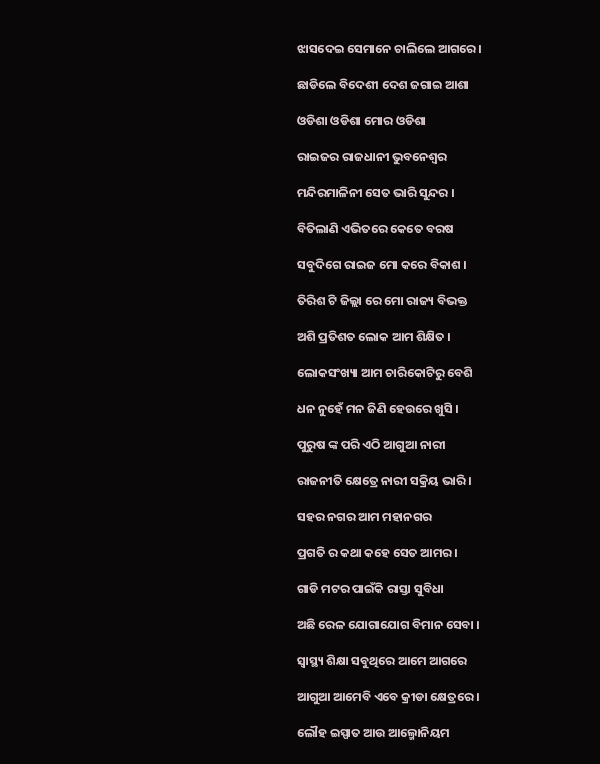ଝାସଦେଇ ସେମାନେ ଚାଲିଲେ ଆଗରେ ।

ଛାଡିଲେ ବିଦେଶୀ ଦେଶ ଜଗାଇ ଆଶା

ଓଡିଶା ଓଡିଶା ମୋର ଓଡିଶା

ରାଇଜର ରାଜଧାନୀ ଭୁବନେଶ୍ବର

ମନ୍ଦିରମାଳିନୀ ସେତ ଭାରି ସୁନ୍ଦର ।

ବିତିଲାଣି ଏଭିତରେ କେତେ ବରଷ

ସବୁଦିଗେ ରାଇଜ ମୋ କରେ ବିକାଶ ।

ତିରିଶ ଟି ଜିଲ୍ଲା ରେ ମୋ ରାଜ୍ୟ ବିଭକ୍ତ

ଅଶି ପ୍ରତିଶତ ଲୋକ ଆମ ଶିକ୍ଷିତ ।

ଲୋକସଂଖ୍ୟା ଆମ ଚାରିକୋଟିରୁ ବେଶି

ଧନ ନୁହେଁ ମନ ଜିଣି ହେଉରେ ଖୁସି ।

ପୁରୁଷ ଙ୍କ ପରି ଏଠି ଆଗୁଆ ନାରୀ

ରାଜନୀତି କ୍ଷେତ୍ରେ ନାରୀ ସକ୍ରିୟ ଭାରି ।

ସହର ନଗର ଆମ ମହାନଗର

ପ୍ରଗତି ର କଥା କହେ ସେତ ଆମର ।

ଗାଡି ମଟର ପାଇଁକି ରାସ୍ତା ସୁବିଧା

ଅଛି ରେଳ ଯୋଗାଯୋଗ ବିମାନ ସେବା ।

ସ୍ବାସ୍ଥ୍ୟ ଶିକ୍ଷା ସବୁଥିରେ ଆମେ ଆଗରେ

ଆଗୁଆ ଆମେବି ଏବେ କ୍ରୀଡା କ୍ଷେତ୍ରରେ ।

ଲୌହ ଇସ୍ପାତ ଆଉ ଆଲ୍ମୋନିୟମ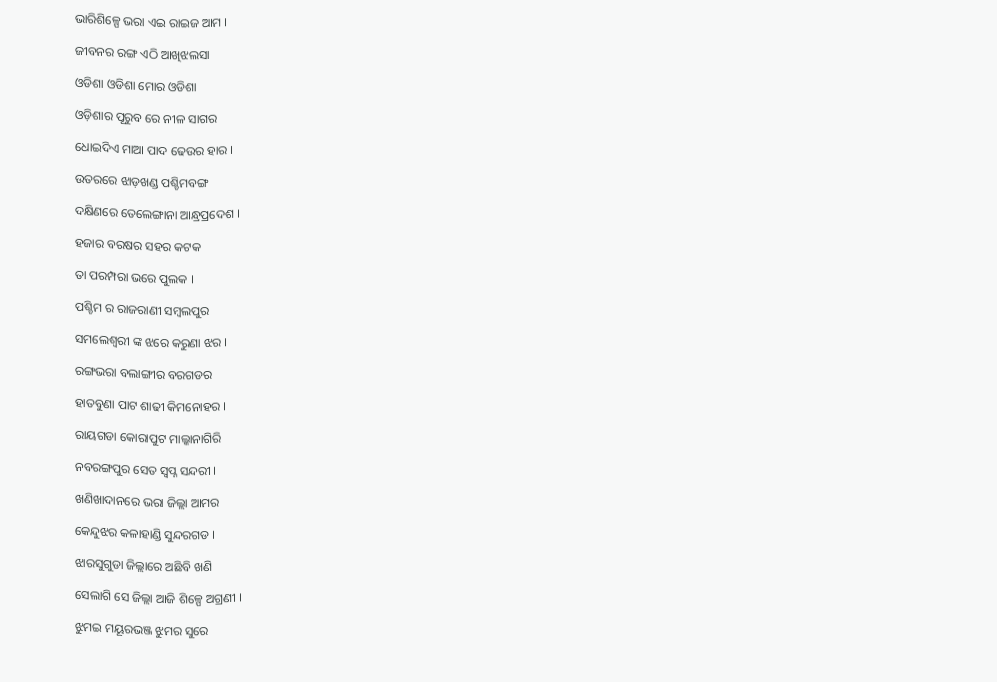ଭାରିଶିଳ୍ପେ ଭରା ଏଇ ରାଇଜ ଆମ ।

ଜୀବନର ରଙ୍ଗ ଏଠି ଆଖିଝଲସା

ଓଡିଶା ଓଡିଶା ମୋର ଓଡିଶା

ଓଡ଼ିଶାର ପୂରୁବ ରେ ନୀଳ ସାଗର

ଧୋଇଦିଏ ମାଆ ପାଦ ଢେଉର ହାର ।

ଉତରରେ ଝାଡ଼ଖଣ୍ଡ ପଶ୍ଚିମବଙ୍ଗ

ଦକ୍ଷିଣରେ ତେଲେଙ୍ଗାନା ଆନ୍ଧ୍ରପ୍ରଦେଶ ।

ହଜାର ବରଷର ସହର କଟକ

ତା ପରମ୍ପରା ଭରେ ପୁଲକ ।

ପଶ୍ଚିମ ର ରାଜରାଣୀ ସମ୍ବଲପୁର

ସମଲେଶ୍ବରୀ ଙ୍କ ଝରେ କରୁଣା ଝର ।

ରଙ୍ଗଭରା ବଲାଙ୍ଗୀର ବରଗଡର

ହାତବୁଣା ପାଟ ଶାଢୀ କିମନୋହର ।

ରାୟଗଡା କୋରାପୁଟ ମାଲ୍କାନାଗିରି

ନବରଙ୍ଗପୁର ସେତ ସ୍ବପ୍ନ ସନ୍ଦରୀ ।

ଖଣିଖାଦାନରେ ଭରା ଜିଲ୍ଲା ଆମର

କେନ୍ଦୁଝର କଳାହାଣ୍ଡି ସୁନ୍ଦରଗଡ ।

ଝାରସୁଗୁଡା ଜିଲ୍ଲାରେ ଅଛିବି ଖଣି

ସେଲାଗି ସେ ଜିଲ୍ଲା ଆଜି ଶିଳ୍ପେ ଅଗ୍ରଣୀ ।

ଝୁମଇ ମୟୂରଭଞ୍ଜ ଝୁମର ସୁରେ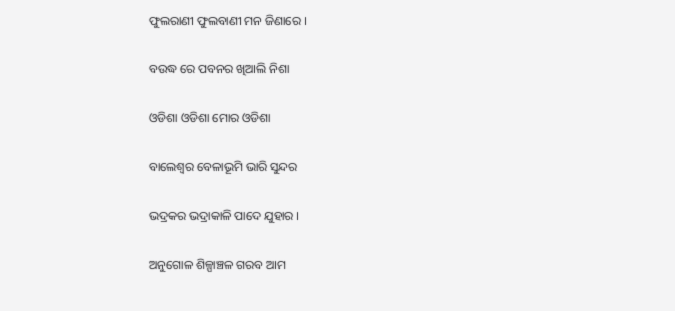ଫୁଲରାଣୀ ଫୁଲବାଣୀ ମନ ଜିଣାରେ ।

ବଉଦ୍ଧ ରେ ପବନର ଖିଆଲି ନିଶା

ଓଡିଶା ଓଡିଶା ମୋର ଓଡିଶା

ବାଲେଶ୍ଵର ବେଳାଭୂମି ଭାରି ସୁନ୍ଦର

ଭଦ୍ରକର ଭଦ୍ରାକାଳି ପାଦେ ଯୁହାର ।

ଅନୁଗୋଳ ଶିଳ୍ପାଞ୍ଚଳ ଗରବ ଆମ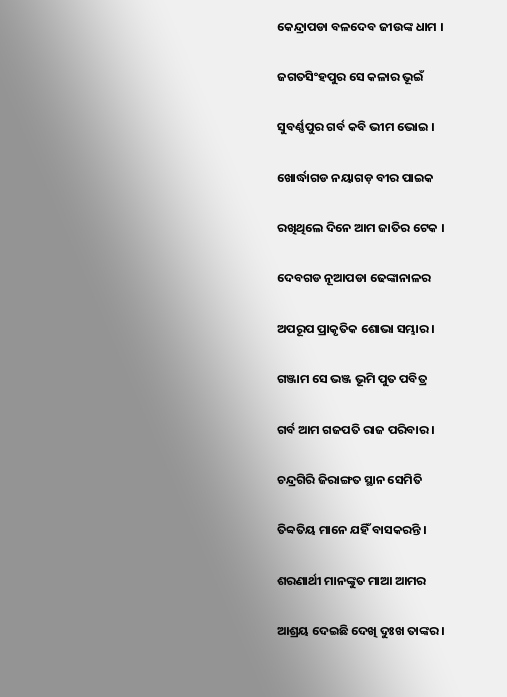କେନ୍ଦ୍ରାପଡା ବଳଦେବ ଜୀଉଙ୍କ ଧାମ ।

ଜଗତସିଂହପୁର ସେ କଳାର ଭୂଇଁ

ସୁବର୍ଣ୍ଣପୁର ଗର୍ବ କବି ଭୀମ ଭୋଇ ।

ଖୋର୍ଦ୍ଧାଗଡ ନୟାଗଡ଼ ବୀର ପାଇକ

ରଖିଥିଲେ ଦିନେ ଆମ ଜାତିର ଟେକ ।

ଦେବଗଡ ନୂଆପଡା ଢେଙ୍କାନାଳର

ଅପରୂପ ପ୍ରାକୃତିକ ଶୋଭା ସମ୍ଭାର ।

ଗଞ୍ଜାମ ସେ ଭଞ୍ଜ ଭୂମି ପୁତ ପବିତ୍ର

ଗର୍ବ ଆମ ଗଜପତି ରାଜ ପରିବାର ।

ଚନ୍ଦ୍ରଗିରି ଜିରାଙ୍ଗତ ସ୍ଥାନ ସେମିତି

ତିବ୍ବତିୟ ମାନେ ଯହିଁ ବାସକରନ୍ତି ।

ଶରଣାର୍ଥୀ ମାନଙ୍କୁତ ମାଆ ଆମର

ଆଶ୍ରୟ ଦେଇଛି ଦେଖି ଦୁଃଖ ତାଙ୍କର ।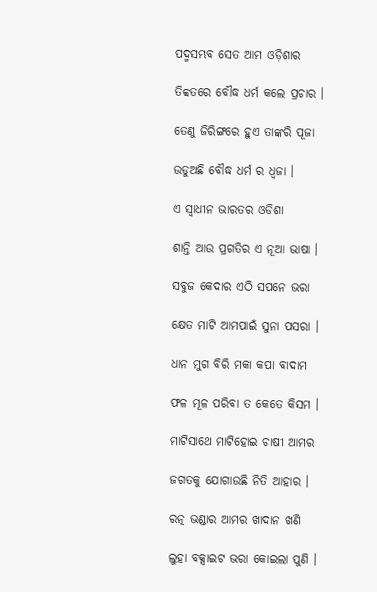ପଦ୍ମସମ୍ଭବ ସେତ ଆମ ଓଡ଼ିଶାର

ତିବ୍ବତରେ ବୌଦ୍ଧ ଧର୍ମ କଲେ ପ୍ରଚାର ।

ତେଣୁ ଜିରିଙ୍ଗରେ ହୁଏ ତାଙ୍କରି ପୂଜା

ଉଡୁଅଛି ବୌଦ୍ଧ ଧର୍ମ ର ଧ୍ବଜା ।

ଏ ସ୍ବାଧୀନ ଭାରତର ଓଡିଶା

ଶାନ୍ତି ଆଉ ପ୍ରଗତିର ଏ ନୂଆ ଭାଷା ।

ସବୁଜ କେଦାର ଏଠି ସପନେ ଭରା

କ୍ଷେତ ମାଟି ଆମପାଇଁ ସୁନା ପସରା ।

ଧାନ ମୁଗ ବିରି ମକା କପା ବାଦାମ

ଫଳ ମୂଳ ପରିବା ତ କେତେ କିସମ ।

ମାଟିସାଥେ ମାଟିହୋଇ ଚାଷୀ ଆମର

ଜଗତକୁ ଯୋଗାଉଛି ନିତି ଆହାର ।

ରତ୍ନ ଭଣ୍ଡାର ଆମର ଖାଦାନ ଖଣି

ଲୁହା ବକ୍ସାଇଟ ଭରା କୋଇଲା ପୁଣି ।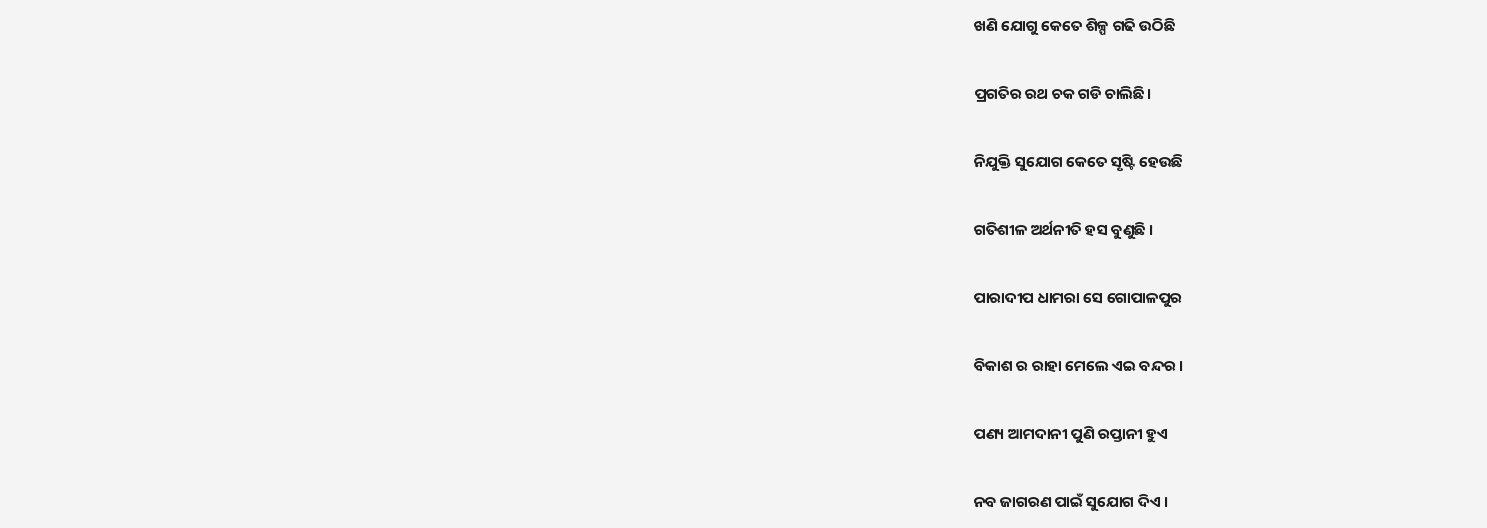ଖଣି ଯୋଗୁ କେତେ ଶିଳ୍ପ ଗଢି ଉଠିଛି

ପ୍ରଗତିର ରଥ ଚକ ଗଡି ଚାଲିଛି।

ନିଯୁକ୍ତି ସୁଯୋଗ କେତେ ସୃଷ୍ଟି ହେଉଛି

ଗତିଶୀଳ ଅର୍ଥନୀତି ହସ ବୁଣୁଛି ।

ପାରାଦୀପ ଧାମରା ସେ ଗୋପାଳପୁର

ବିକାଶ ର ରାହା ମେଲେ ଏଇ ବନ୍ଦର ।

ପଣ୍ୟ ଆମଦାନୀ ପୁଣି ରପ୍ତାନୀ ହୁଏ

ନବ ଜାଗରଣ ପାଇଁ ସୁଯୋଗ ଦିଏ ।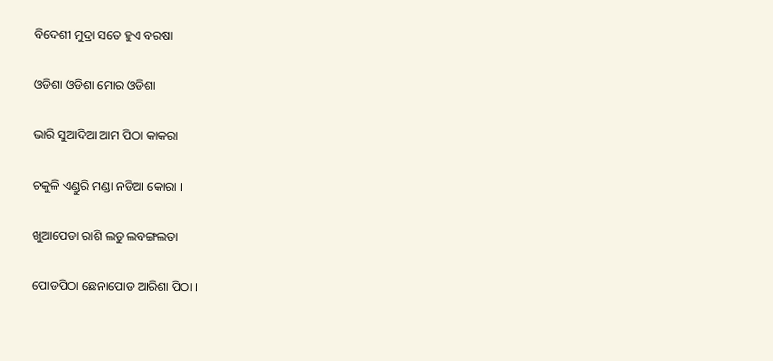ବିଦେଶୀ ମୁଦ୍ରା ସତେ ହୁଏ ବରଷା

ଓଡିଶା ଓଡିଶା ମୋର ଓଡିଶା

ଭାରି ସୁଆଦିଆ ଆମ ପିଠା କାକରା

ଚକୁଳି ଏଣ୍ଡୁରି ମଣ୍ଡା ନଡିଆ କୋରା ।

ଖୁଆପେଡା ରାଶି ଲଡୁ ଲବଙ୍ଗଲତା

ପୋଡପିଠା ଛେନାପୋଡ ଆରିଶା ପିଠା ।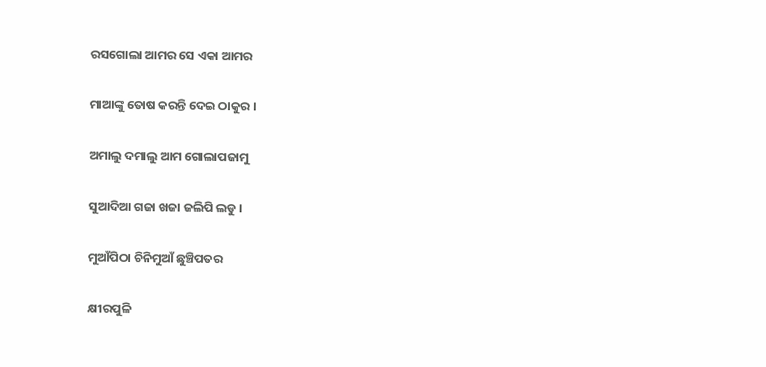ରସଗୋଲା ଆମର ସେ ଏକା ଆମର

ମାଆଙ୍କୁ ତୋଷ କରନ୍ତି ଦେଇ ଠାକୁର ।

ଅମାଲୁ ଦମାଲୁ ଆମ ଗୋଲାପଜାମୁ

ସୁଆଦିଆ ଗଜା ଖଜା ଜଲିପି ଲଡୁ ।

ମୁଆଁପିଠା ଚିନିମୁଆଁ ଛୁଞ୍ଚିପତର

କ୍ଷୀରପୁଳି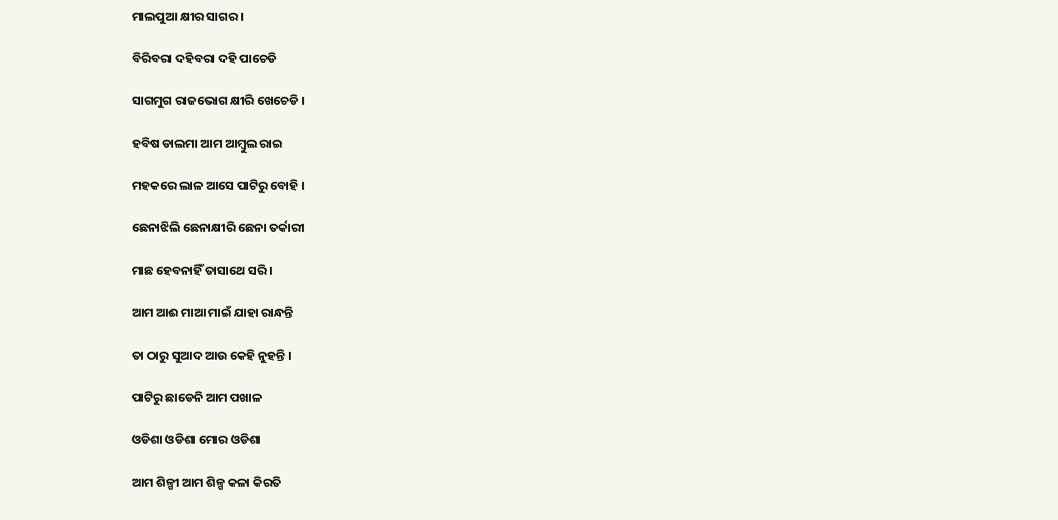ମାଲପୁଆ କ୍ଷୀର ସାଗର ।

ବିରିବରା ଦହିବରା ଦହି ପାଚେଡି

ସାଗମୁଗ ରାଜଭୋଗ କ୍ଷୀରି ଖେଚେଡି ।

ହବିଷ ଡାଲମା ଆମ ଆମ୍ବୁଲ ରାଇ

ମହକରେ ଲାଳ ଆସେ ପାଟିରୁ ବୋହି ।

ଛେନାଝିଲି ଛେନାକ୍ଷୀରି ଛେନା ତର୍କାରୀ

ମାଛ ହେବନାହିଁ ତାସାଥେ ସରି ।

ଆମ ଆଈ ମାଆ ମାଇଁ ଯାହା ରାନ୍ଧନ୍ତି

ତା ଠାରୁ ସୁଆଦ ଆଉ କେହି ନୁହନ୍ତି ।

ପାଟିରୁ ଛାଡେନି ଆମ ପଖାଳ

ଓଡିଶା ଓଡିଶା ମୋର ଓଡିଶା

ଆମ ଶିଳ୍ପୀ ଆମ ଶିଳ୍ପ କଳା କିରତି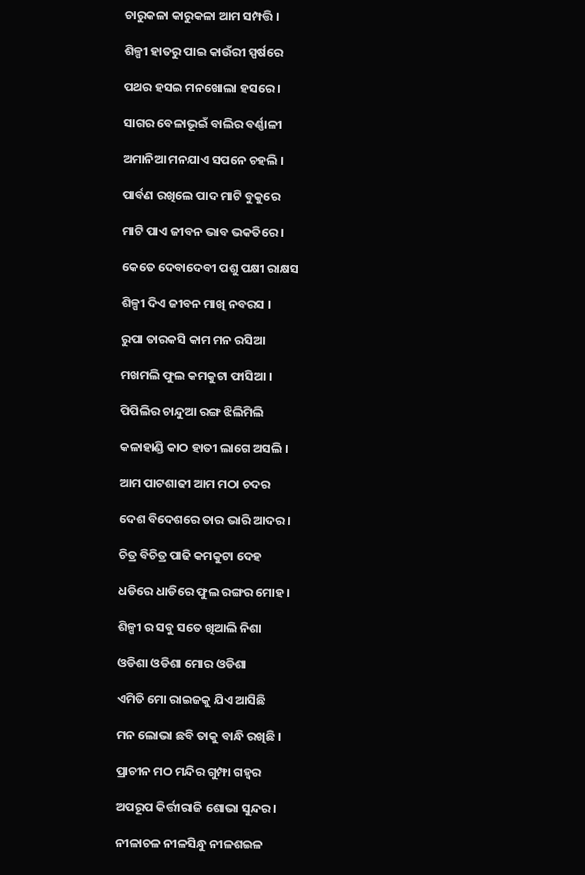ଚାରୁକଳା କାରୁକଳା ଆମ ସମ୍ପତ୍ତି ।

ଶିଳ୍ପୀ ହାତରୁ ପାଇ କାଉଁରୀ ସ୍ପର୍ଷରେ

ପଥର ହସଇ ମନଖୋଲା ହସରେ ।

ସାଗର ବେଳାଭୂଇଁ ବାଲିର ବର୍ଣ୍ଣାଳୀ

ଅମାନିଆ ମନଯାଏ ସପନେ ଚହଲି ।

ପାର୍ବଣ ରଖିଲେ ପାଦ ମାଟି ବୁକୁରେ

ମାଟି ପାଏ ଜୀବନ ଭାବ ଭକତିରେ ।

କେତେ ଦେବାଦେବୀ ପଶୁ ପକ୍ଷୀ ରାକ୍ଷସ

ଶିଳ୍ପୀ ଦିଏ ଜୀବନ ମାଖି ନବରସ ।

ରୁପା ତାରକସି କାମ ମନ ରସିଆ

ମଖମଲି ଫୁଲ କମକୁଟା ଫାସିଆ ।

ପିପିଲିର ଚାନ୍ଦୁଆ ରଙ୍ଗ ଝିଲିମିଲି

କଳାହାଣ୍ଡି କାଠ ହାତୀ ଲାଗେ ଅସଲି ।

ଆମ ପାଟଶାଢୀ ଆମ ମଠା ଚଦର

ଦେଶ ବିଦେଶରେ ତାର ଭାରି ଆଦର ।

ଚିତ୍ର ବିଚିତ୍ର ପାଢି କମକୁଟା ଦେହ

ଧଡିରେ ଧାଡିରେ ଫୁଲ ରଙ୍ଗର ମୋହ ।

ଶିଳ୍ପୀ ର ସବୁ ସତେ ଖିଆଲି ନିଶା

ଓଡିଶା ଓଡିଶା ମୋର ଓଡିଶା

ଏମିତି ମୋ ରାଇଜକୁ ଯିଏ ଆସିଛି

ମନ ଲୋଭା ଛବି ତାକୁ ବାନ୍ଧି ରଖିଛି ।

ପ୍ରାଚୀନ ମଠ ମନ୍ଦିର ଗୁମ୍ଫା ଗହ୍ବର

ଅପରୂପ କିର୍ତ୍ତୀରାଜି ଶୋଭା ସୁନ୍ଦର ।

ନୀଳାଚଳ ନୀଳସିନ୍ଧୁ ନୀଳଶଇଳ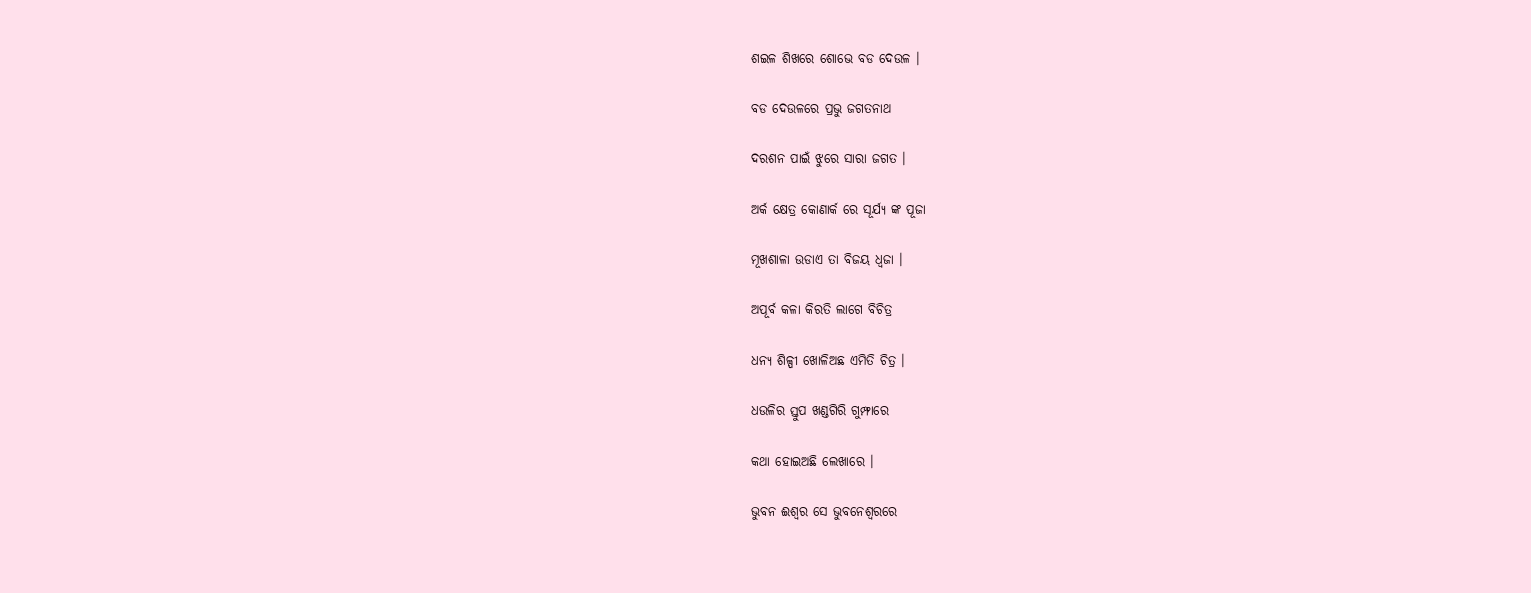ଶଇଳ ଶିଖରେ ଶୋଭେ ବଡ ଦେଉଳ ।

ବଡ ଦେଉଳରେ ପ୍ରଭୁ ଜଗତନାଥ

ଦରଶନ ପାଇଁ ଝୁରେ ସାରା ଜଗତ ।

ଅର୍କ କ୍ଷେତ୍ର କୋଣାର୍କ ରେ ସୂର୍ଯ୍ୟ ଙ୍କ ପୂଜା

ମୂଖଶାଳା ଉଡାଏ ତା ବିଜୟ ଧ୍ବଜା ।

ଅପୂର୍ବ କଳା କିରତି ଲାଗେ ବିଚିତ୍ର

ଧନ୍ୟ ଶିଳ୍ପୀ ଖୋଳିଅଛ ଏମିତି ଚିତ୍ର ।

ଧଉଳିର ସ୍ତୁପ ଖଣ୍ଡଗିରି ଗୁମ୍ଫାରେ

କଥା ହୋଇଅଛି ଲେଖାରେ ।

ଭୁବନ ଈଶ୍ୱର ସେ ଭୁବନେଶ୍ବରରେ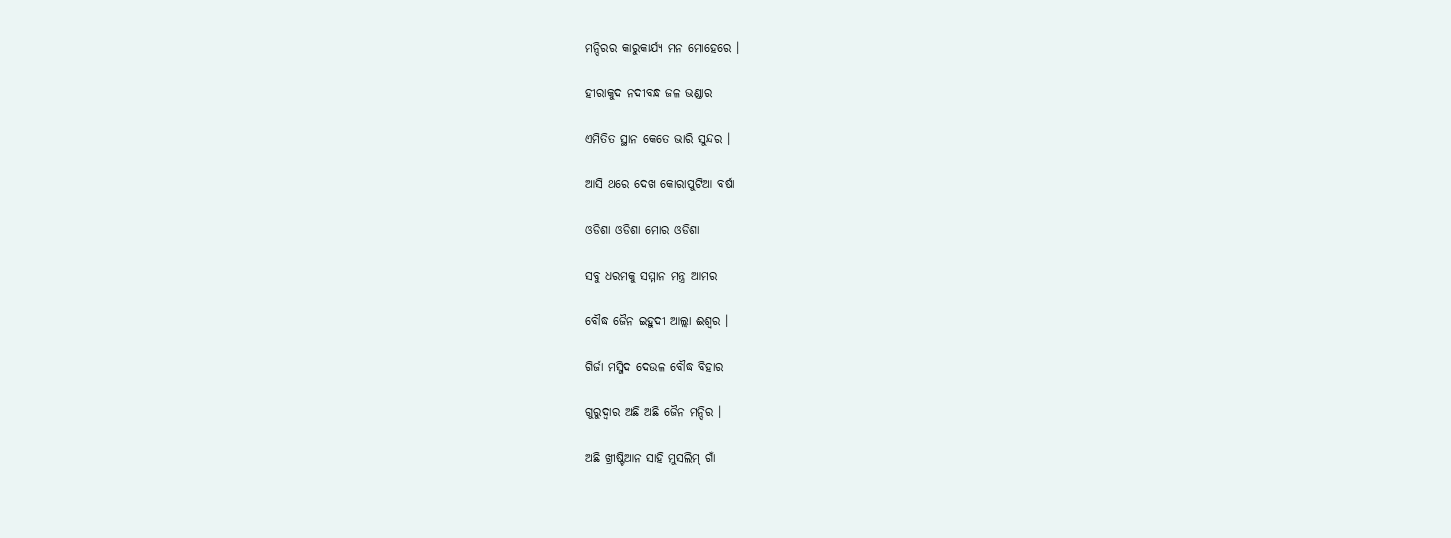ମନ୍ଦିରର କାରୁକାର୍ଯ୍ୟ ମନ ମୋହେରେ ।

ହୀରାକୁଦ ନଦୀବନ୍ଧ ଜଳ ଭଣ୍ଡାର

ଏମିତିତ ସ୍ଥାନ କେତେ ଭାରି ସୁନ୍ଦର ।

ଆସି ଥରେ ଦେଖ କୋରାପୁଟିଆ ବର୍ଷା

ଓଡିଶା ଓଡିଶା ମୋର ଓଡିଶା

ସବୁ ଧରମକୁ ସମ୍ମାନ ମନ୍ତ୍ର ଆମର

ବୌଦ୍ଧ ଜୈନ ଇହୁଦୀ ଆଲ୍ଲା ଈଶ୍ୱର ।

ଗିର୍ଜା ମସ୍ଜିଦ ଦେଉଳ ବୌଦ୍ଧ ବିହାର

ଗୁରୁଦ୍ବାର ଅଛି ଅଛି ଜୈନ ମନ୍ଦିର ।

ଅଛି ଖ୍ରୀଷ୍ଟିଆନ ସାହି ମୁସଲିମ୍ ଗାଁ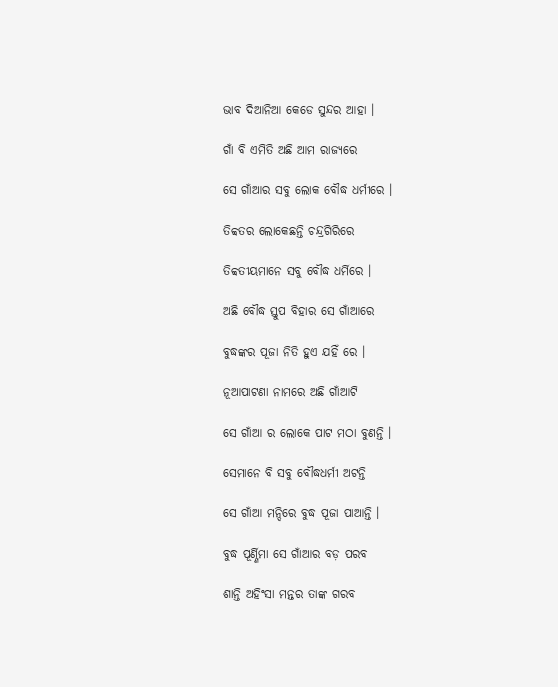ଭାବ ଦିଆନିଆ କେଡେ ସୁନ୍ଦର ଆହା ।

ଗାଁ ବି ଏମିତି ଅଛି ଆମ ରାଜ୍ୟରେ

ସେ ଗାଁଆର ସବୁ ଲୋକ ବୌଦ୍ଧ ଧର୍ମୀରେ ।

ତିବ୍ବତର ଲୋକେଛନ୍ତି ଚନ୍ଦ୍ରଗିରିରେ

ତିବ୍ବତୀୟମାନେ ସବୁ ବୌଦ୍ଧ ଧର୍ମିରେ ।

ଅଛି ବୌଦ୍ଧ ସ୍ତୁପ ବିହାର ସେ ଗାଁଆରେ

ବୁଦ୍ଧଙ୍କର ପୂଜା ନିତି ହୁଏ ଯହିଁ ରେ ।

ନୂଆପାଟଣା ନାମରେ ଅଛି ଗାଁଆଟି

ସେ ଗାଁଆ ର ଲୋକେ ପାଟ ମଠା ବୁଣନ୍ତି ।

ସେମାନେ ବି ସବୁ ବୌଦ୍ଧଧର୍ମୀ ଅଟନ୍ତି

ସେ ଗାଁଆ ମନ୍ଦିରେ ବୁଦ୍ଧ ପୂଜା ପାଆନ୍ତି ।

ବୁଦ୍ଧ ପୂର୍ଣ୍ଣିମା ସେ ଗାଁଆର ବଡ଼ ପରବ

ଶାନ୍ତି ଅହିଂସା ମନ୍ତର ତାଙ୍କ ଗରବ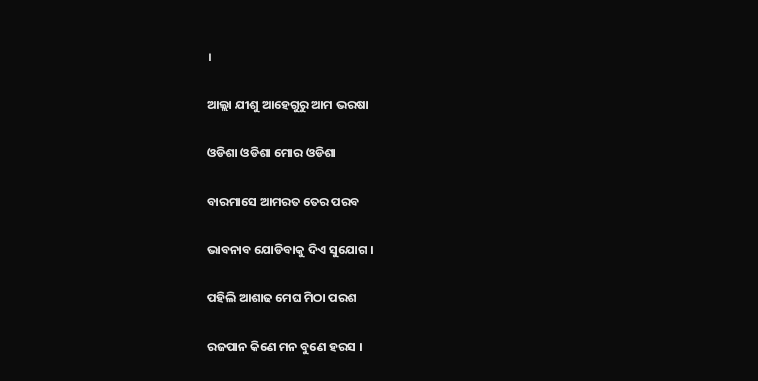।

ଆଲ୍ଲା ଯୀଶୁ ଆହେଗୁରୁ ଆମ ଭରଷା

ଓଡିଶା ଓଡିଶା ମୋର ଓଡିଶା

ବାରମାସେ ଆମରତ ତେର ପରବ

ଭାବନାବ ଯୋଡିବାକୁ ଦିଏ ସୁଯୋଗ ।

ପହିଲି ଆଶାଢ ମେଘ ମିଠା ପରଶ

ରଜପାନ କିଣେ ମନ ବୁଣେ ହରସ ।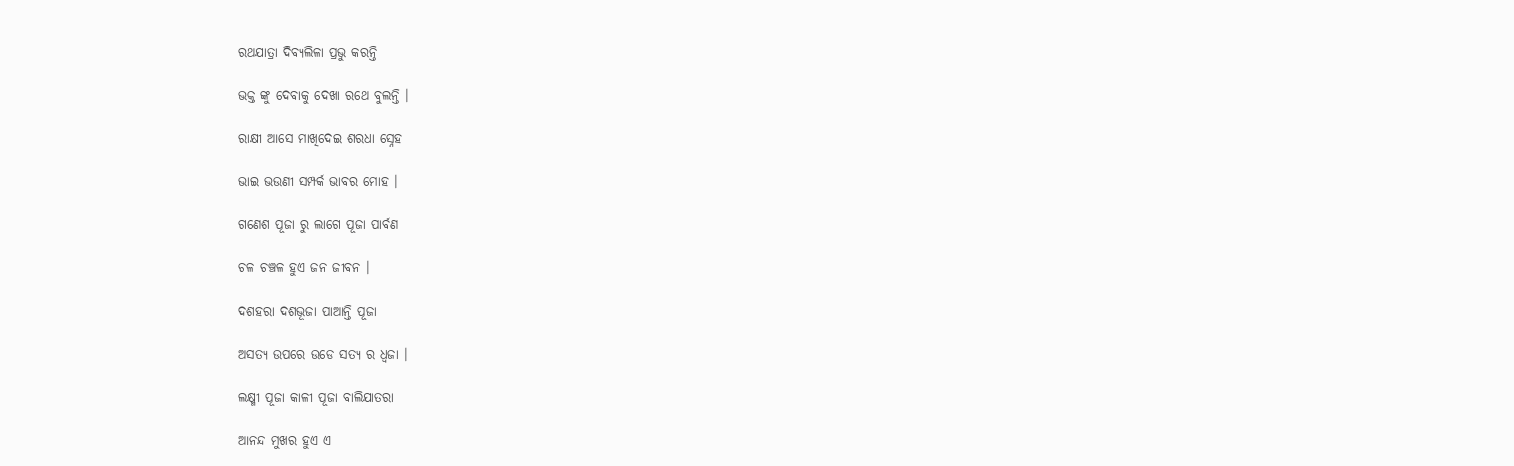ରଥଯାତ୍ରା ଦିବ୍ୟଲିଳା ପ୍ରଭୁ କରନ୍ତି

ଭକ୍ତ ଙ୍କୁ ଦେବାକୁ ଦେଖା ରଥେ ବୁଲନ୍ତି ।

ରାକ୍ଷୀ ଆସେ ମାଖିଦେଇ ଶରଧା ସ୍ନେହ

ଭାଇ ଭଉଣୀ ସମ୍ପର୍କ ଭାବର ମୋହ ।

ଗଣେଶ ପୂଜା ରୁ ଲାଗେ ପୂଜା ପାର୍ବଣ

ଚଳ ଚଞ୍ଚଳ ହୁଏ ଜନ ଜୀବନ ।

ଦଶହରା ଦଶଭୂଜା ପାଆନ୍ତି ପୂଜା

ଅସତ୍ୟ ଉପରେ ଉଡେ ସତ୍ୟ ର ଧ୍ବଜା ।

ଲକ୍ଷ୍ମୀ ପୂଜା କାଳୀ ପୂଜା ବାଲିଯାତରା

ଆନନ୍ଦ ମୁଖର ହୁଏ ଏ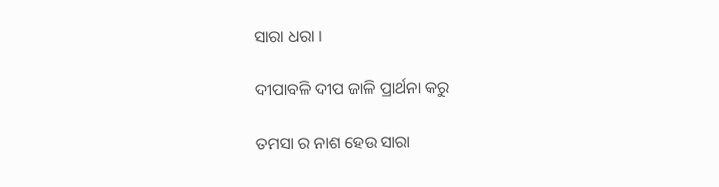ସାରା ଧରା ।

ଦୀପାବଳି ଦୀପ ଜାଳି ପ୍ରାର୍ଥନା କରୁ

ତମସା ର ନାଶ ହେଉ ସାରା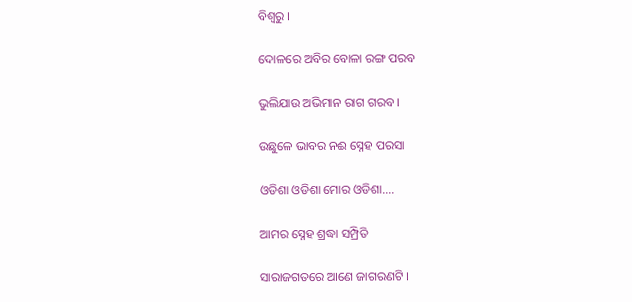ବିଶ୍ବରୁ ।

ଦୋଳରେ ଅବିର ବୋଳା ରଙ୍ଗ ପରବ

ଭୁଲିଯାଉ ଅଭିମାନ ରାଗ ଗରବ ।

ଉଛୁଳେ ଭାବର ନଈ ସ୍ନେହ ପରସା

ଓଡିଶା ଓଡିଶା ମୋର ଓଡିଶା....

ଆମର ସ୍ନେହ ଶ୍ରଦ୍ଧା ସମ୍ପ୍ରିତି

ସାରାଜଗତରେ ଆଣେ ଜାଗରଣଟି ।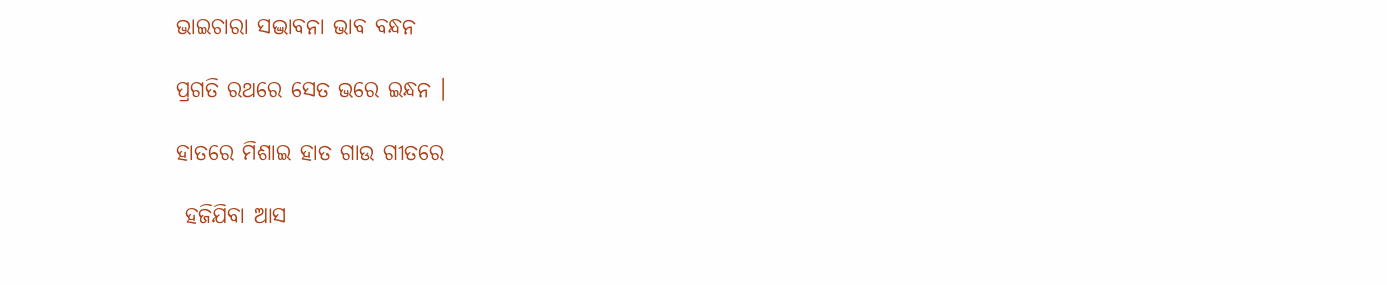ଭାଇଚାରା ସଦ୍ଭାବନା ଭାବ ବନ୍ଧନ

ପ୍ରଗତି ରଥରେ ସେତ ଭରେ ଇନ୍ଧନ ।

ହାତରେ ମିଶାଇ ହାତ ଗାଉ ଗୀତରେ

 ହଜିଯିବା ଆସ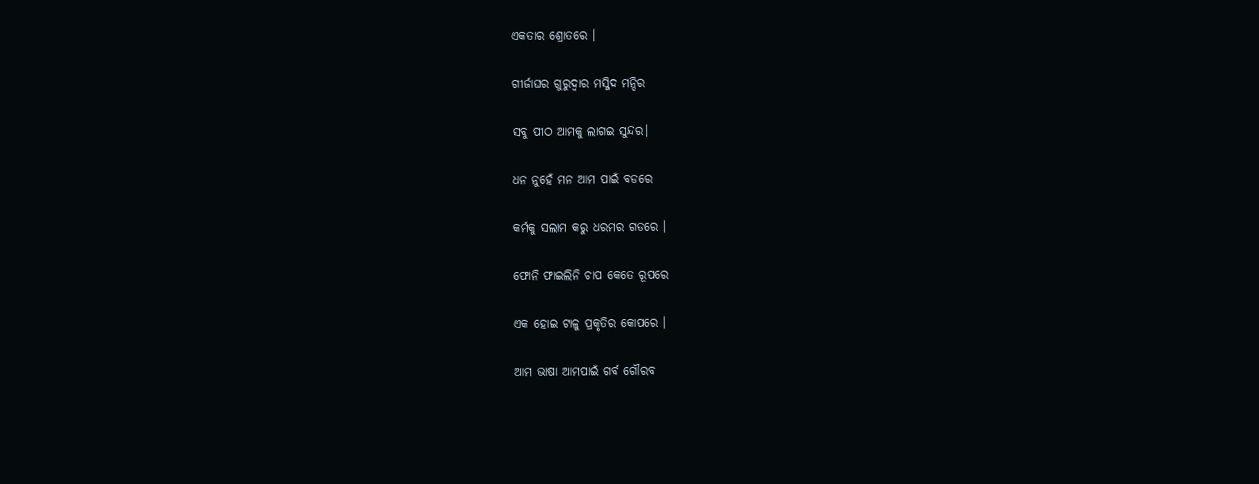ଏକତାର ଶ୍ରୋତରେ ।

ଗୀର୍ଜାଘର ଗୁରୁଦ୍ବାର ମସ୍ଜିଦ ମନ୍ଦିର

ସବୁ ପୀଠ ଆମକୁ ଲାଗଇ ସୁନ୍ଦର।

ଧନ ନୁହେଁ ମନ ଆମ ପାଇଁ ବଡରେ

କର୍ମକୁ ସଲାମ କରୁ ଧରମର ଗଡରେ ।

ଫୋନି ଫାଇଲିନି ଚାପ କେତେ ରୂପରେ

ଏକ ହୋଇ ଟାଳୁ ପ୍ରକୃତିର କୋପରେ ।

ଆମ ଭାଷା ଆମପାଇଁ ଗର୍ବ ଗୌରବ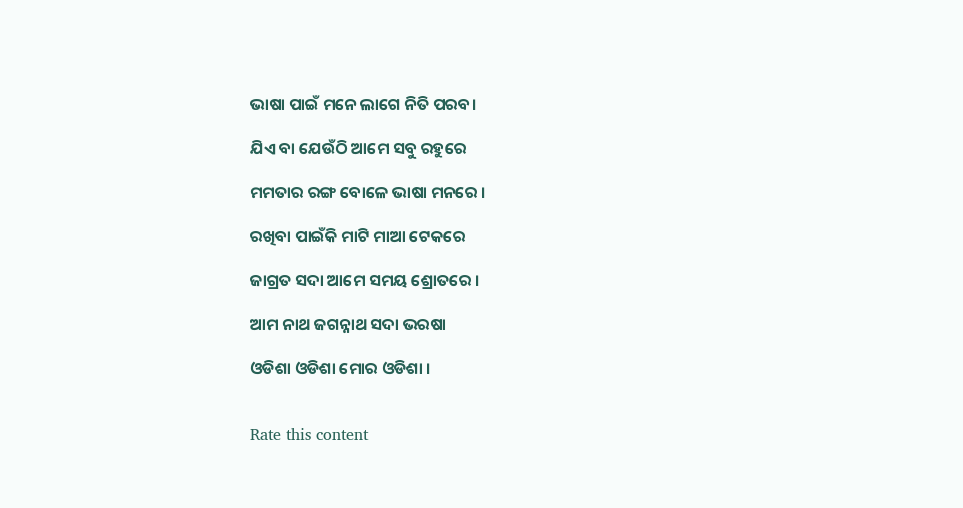ଭାଷା ପାଇଁ ମନେ ଲାଗେ ନିତି ପରବ।

ଯିଏ ବା ଯେଉଁଠି ଆମେ ସବୁ ରହୁରେ

ମମତାର ରଙ୍ଗ ବୋଳେ ଭାଷା ମନରେ ।

ରଖିବା ପାଇଁକି ମାଟି ମାଆ ଟେକରେ

ଜାଗ୍ରତ ସଦା ଆମେ ସମୟ ଶ୍ରୋତରେ ।

ଆମ ନାଥ ଜଗନ୍ନାଥ ସଦା ଭରଷା

ଓଡିଶା ଓଡିଶା ମୋର ଓଡିଶା ।


Rate this content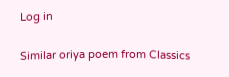Log in

Similar oriya poem from Classics